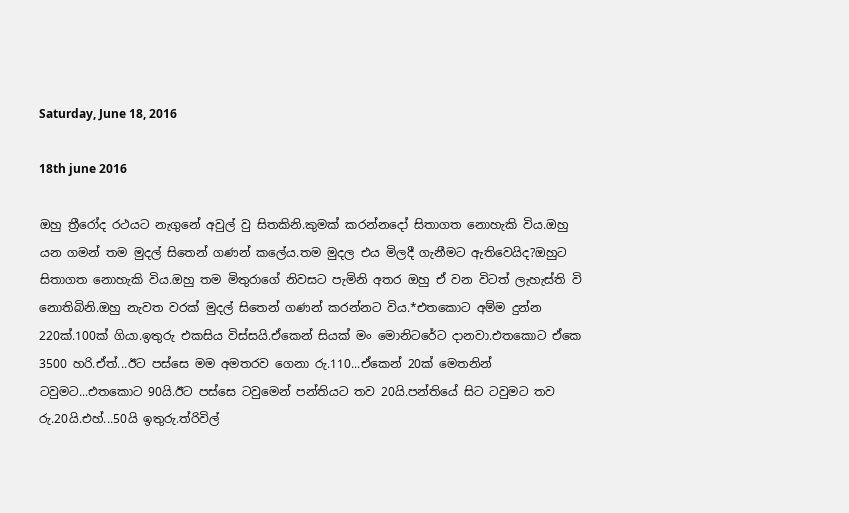Saturday, June 18, 2016

18th june 2016

ඔහු ත්‍රීරෝද රථයට නැගුනේ අවුල් වු සිතකිනි.කුමක් කරන්නදෝ සිතාගත නොහැකි විය.ඔහු යන ගමන් තම මුදල් සිතෙන් ගණන් කලේය.තම මුදල එය මිලදී ගැනීමට ඇතිවෙයිද?ඔහුට සිතාගත නොහැකි විය.ඔහු තම මිතුරාගේ නිවසට පැමිනි අතර ඔහු ඒ වන විටත් ලැහැස්ති වි නොතිබිනි.ඔහු නැවත වරක් මුදල් සිතෙන් ගණන් කරන්නට විය.*එතකොට අම්ම දුන්න 220ක්.100ක් ගියා.ඉතුරු එකසිය විස්සයි.ඒකෙන් සියක් මං මොනිටරේට දානවා.එතකොට ඒකෙ 3500 හරි.ඒත්...ඊට පස්සෙ මම අමතරව ගෙනා රු.110...ඒකෙන් 20ක් මෙතනින් ටවුමට...එතකොට 90යි.ඊට පස්සෙ ටවුමෙන් පන්තියට තව 20යි.පන්තියේ සිට ටවුමට තව රු.20යි.එහ්...50යි ඉතුරු.ත්රිවිල්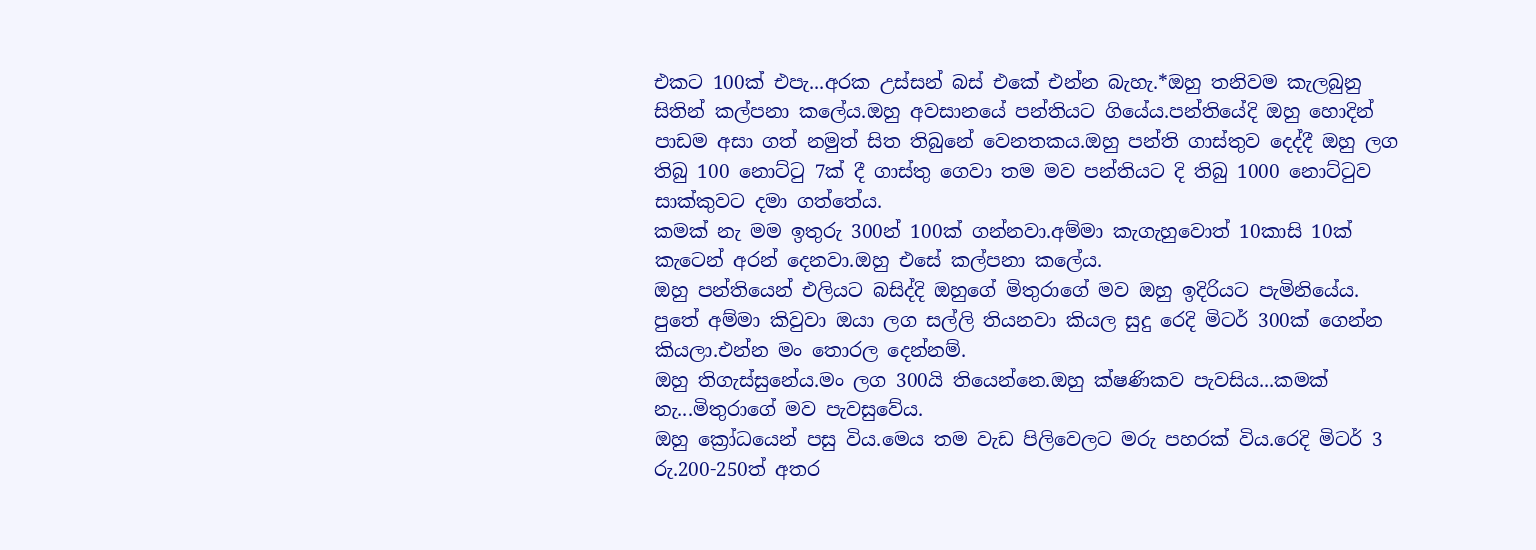එකට 100ක් එපැ...අරක උස්සන් බස් එකේ එන්න බැහැ.*ඔහු තනිවම කැලබුනු සිතින් කල්පනා කලේය.ඔහු අවසානයේ පන්තියට ගියේය.පන්තියේදි ඔහු හොදින් පාඩම අසා ගත් නමුත් සිත තිබුනේ වෙනතකය.ඔහු පන්ති ගාස්තුව දෙද්දී ඔහු ලග තිබු 100 නොට්ටු 7ක් දී ගාස්තු ගෙවා තම මව පන්තියට දි තිබු 1000 නොට්ටුව සාක්කුවට දමා ගත්තේය.
කමක් නැ මම ඉතුරු 300න් 100ක් ගන්නවා.අම්මා කැගැහුවොත් 10කාසි 10ක් කැටෙන් අරන් දෙනවා.ඔහු එසේ කල්පනා කලේය.
ඔහු පන්තියෙන් එලියට බසිද්දි ඔහුගේ මිතුරාගේ මව ඔහු ඉදිරියට පැමිනියේය.
පුතේ අම්මා කිවුවා ඔයා ලග සල්ලි තියනවා කියල සුදු රෙදි මිටර් 300ක් ගෙන්න කියලා.එන්න මං තොරල දෙන්නම්.
ඔහු තිගැස්සුනේය.මං ලග 300යි තියෙන්නෙ.ඔහු ක්ෂණිකව පැවසිය...කමක් නැ...මිතුරාගේ මව පැවසුවේය.
ඔහු ක්‍රෝධයෙන් පසු විය.මෙය තම වැඩ පිලිවෙලට මරු පහරක් විය.රෙදි මිටර් 3 රු.200-250ත් අතර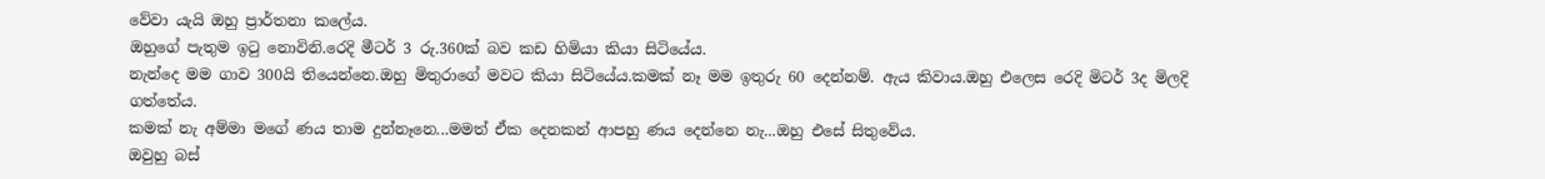වේවා යැයි ඔහු ප්‍රාර්තනා කලේය.
ඔහුගේ පැතුම ඉටු නොවිනි.රෙදි මීටර් 3 රු.360ක් බව කඩ හිමියා කියා සිටියේය.
නැන්දෙ මම ගාව 300යි තියෙන්නෙ.ඔහු මිතුරාගේ මවට කියා සිටියේය.කමක් නෑ මම ඉතුරු 60 දෙන්නම්. ඇය කිවාය.ඔහු එලෙස රෙදි මිටර් 3ද මිලදි ගත්තේය.
කමක් නැ අම්මා මගේ ණය තාම දුන්නෑනෙ...මමත් ඒක දෙනකන් ආපහු ණය දෙන්නෙ නැ...ඔහු එසේ සිතුවේය.
ඔවුහු බස්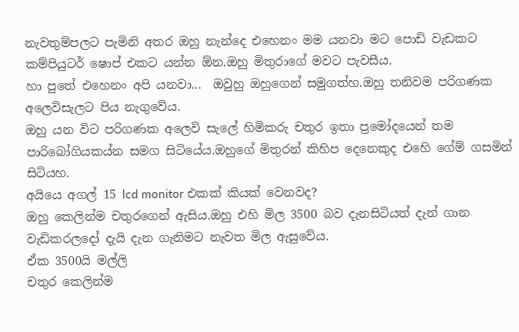නැවතුම්පලට පැමිනි අතර ඔහු නැන්දෙ එහෙනං මම යනවා මට පොඩි වැඩකට කම්පියුටර් ෂොප් එකට යන්න ඕන.ඔහු මිතුරාගේ මවට පැවසීය.
හා පුතේ එහෙනං අපි යනවා...  ඔවුහු ඔහුගෙන් සමුගත්හ.ඔහු තනිවම පරිගණක අලෙවිසැලට පිය නැගුවේය.
ඔහු යන විට පරිගණක අලෙවි සැලේ හිමිකරු චතුර ඉතා ප්‍රමෝදයෙන් තම පාරිබෝගියකය්න සමග සිටියේය.ඔහුගේ මිතුරන් කිහිප දෙනෙකුද එහෙි ගේම් ගසමින් සිටියහ.
අයියෙ අගල් 15 lcd monitor එකක් කියක් වෙනවද?
ඔහු කෙලින්ම චතුරගෙන් ඇසිය.ඔහු එහි මිල 3500 බව දැනසිටියත් දැන් ගාන වැඩිකරලදෝ දැයි දැන ගැනිමට නැවත මිල ඇසුවේය.
ඒක 3500යි මල්ලි
චතුර කෙලින්ම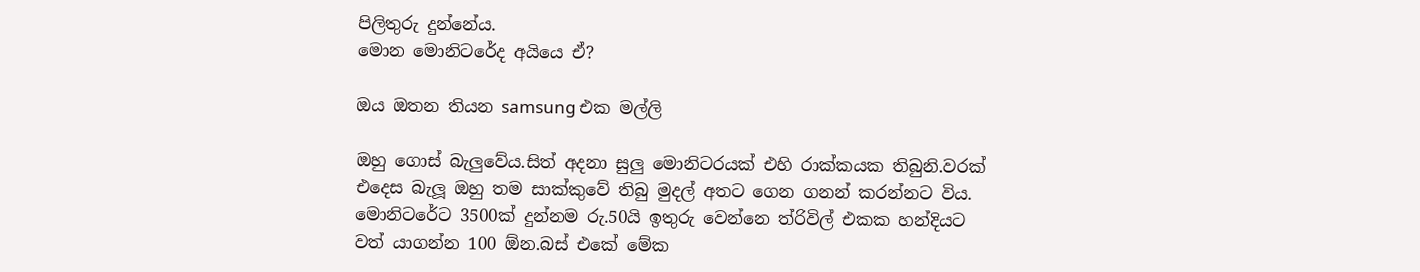පිලිතුරු දුන්නේය.
මොන මොනිටරේද අයියෙ ඒ?

ඔය ඔතන තියන samsung එක මල්ලි

ඔහු ගොස් බැලුවේය.සිත් අදනා සුලු මොනිටරයක් එහි රාක්කයක තිබුනි.වරක් එදෙස බැලූ ඔහු තම සාක්කුවේ තිබු මුදල් අතට ගෙන ගනන් කරන්නට විය.
මොනිටරේට 3500ක් දුන්නම රු.50යි ඉතුරු වෙන්නෙ ත්රිවිල් එකක හන්දියට වත් යාගන්න 100 ඕන.බස් එකේ මේක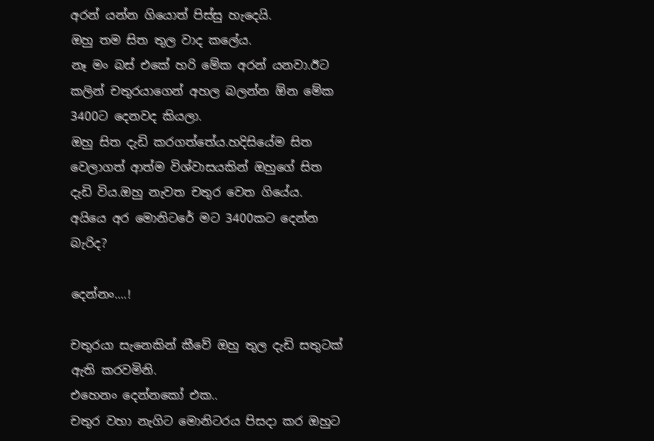අරන් යන්න ගියොත් පිස්සු හැදෙයි.
ඔහු තම සිත තුල වාද කලේය.
නෑ මං බස් එකේ හරි මේක අරන් යනවා.ඊට කලින් චතුරයාගෙන් අහල බලන්න ඕන මේක 3400ට දෙනවද කියලා.
ඔහු සිත දැඩි කරගත්තේය.හදිසියේම සිත වෙලාගත් ආත්ම විශ්වාසයකින් ඔහුගේ සිත දැඩි විය.ඔහු නැවත චතුර වෙත ගියේය.
අයියෙ අර මොනිටරේ මට 3400කට දෙන්න බැරිද?

දෙන්නං....!

චතුරයා සැනෙකින් කීවේ ඔහු තුල දැඩි සතුටක් ඇති කරවමිනි.
එහෙනං දෙන්නකෝ එක..
චතුර වහා නැගිට මොනිටරය පිසදා කර ඔහුට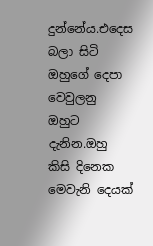දුන්නේය.එදෙස බලා සිටි ඔහුගේ දෙපා වෙවුලනු ඔහුට දැනින.ඔහු කිසි දිනෙක මෙවැනි දෙයක්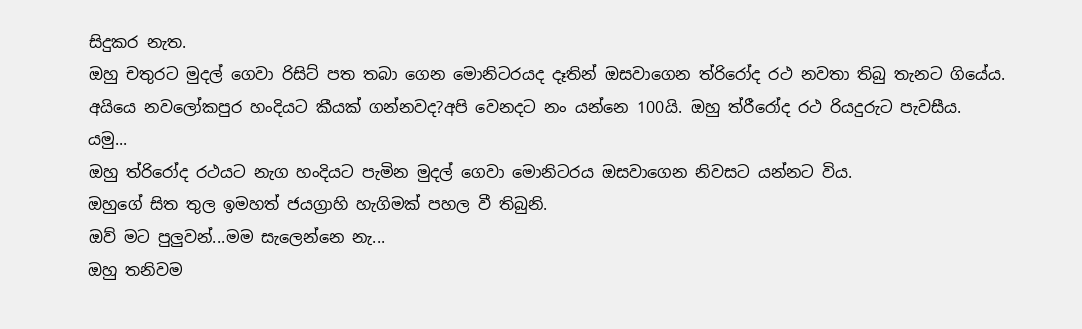සිදුකර නැත.
ඔහු චතුරට මුදල් ගෙවා රිසිට් පත තබා ගෙන මොනිටරයද දෑතින් ඔසවාගෙන ත්රිරෝද රථ නවතා තිබු තැනට ගියේය.
අයියෙ නවලෝකපුර හංදියට කීයක් ගන්නවද?අපි වෙනදට නං යන්නෙ 100යි. ඔහු ත්රීරෝද රථ රියදුරුට පැවසීය.
යමු...
ඔහු ත්රිරෝද රථයට නැග හංදියට පැමින මුදල් ගෙවා මොනිටරය ඔසවාගෙන නිවසට යන්නට විය.
ඔහුගේ සිත තුල ඉමහත් ජයග්‍රාහි හැගිමක් පහල වී තිබුනි.
ඔව් මට පුලුවන්...මම සැලෙන්නෙ නැ...
ඔහු තනිවම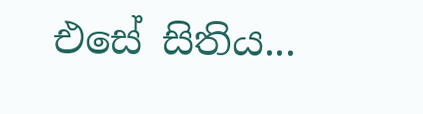එසේ සිතිය...